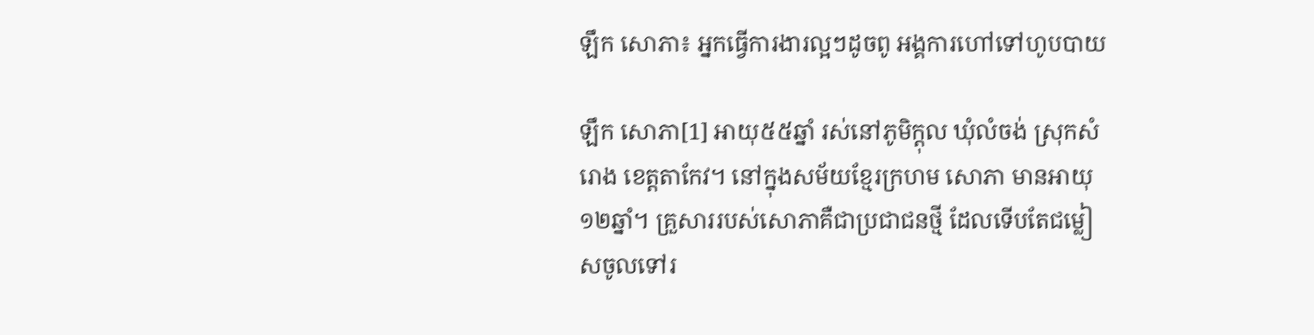ឡឹក សោភា៖ អ្នកធ្វើការងារល្អៗដូចពូ អង្គការហៅទៅហូបបាយ

ឡឹក សោភា[1] អាយុ៥៥ឆ្នាំ រស់នៅភូមិក្ដុល ឃុំលំចង់ ស្រុកសំរោង ខេត្តតាកែវ។ នៅក្នុងសម័យខ្មែរក្រហម សោភា មានអាយុ១២ឆ្នាំ។ គ្រួសាររបស់សោភាគឺជាប្រជាជនថ្មី ដែលទើបតែជម្លៀសចូលទៅរ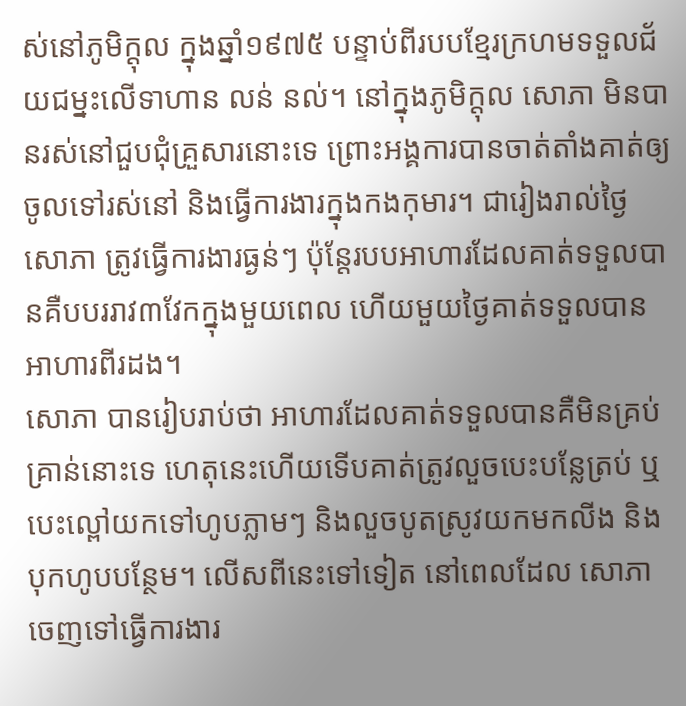ស់នៅភូមិក្ដុល ក្នុងឆ្នាំ១៩៧៥ បន្ទាប់ពីរបបខ្មែរក្រហមទទួលជ័យជម្នះលើទាហាន លន់ នល់។ នៅក្នុងភូមិក្ដុល សោភា មិនបានរស់នៅជួបជុំគ្រួសារនោះទេ ព្រោះអង្គការបានចាត់តាំងគាត់ឲ្យចូលទៅរស់នៅ និងធ្វើការងារក្នុងកងកុមារ។ ជារៀងរាល់ថ្ងៃ សោភា ត្រូវធ្វើការងារធ្ងន់ៗ ប៉ុន្តែរបបអាហារដែលគាត់ទទួលបានគឺបបររាវ៣វែកក្នុងមួយពេល ហើយមួយថ្ងៃគាត់ទទួលបានអាហារពីរដង។
សោភា បានរៀបរាប់ថា អាហារដែលគាត់ទទួលបានគឺមិនគ្រប់គ្រាន់នោះទេ ហេតុនេះហើយទើបគាត់ត្រូវលួចបេះបន្លែត្រប់ ឬបេះល្ពៅយកទៅហូបភ្លាមៗ និងលួចបូតស្រូវយកមកលីង និងបុកហូបបន្ថែម។ លើសពីនេះទៅទៀត នៅពេលដែល សោភា ចេញទៅធ្វើការងារ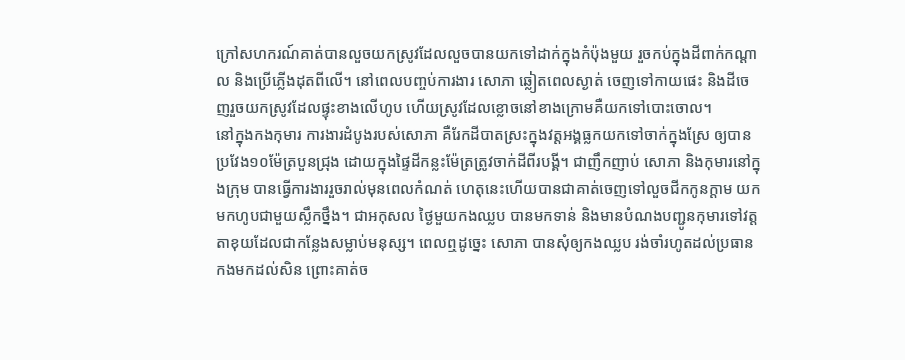ក្រៅសហករណ៍គាត់បានលួចយកស្រូវដែលលួចបានយកទៅដាក់ក្នុងកំប៉ុងមួយ រួចកប់ក្នុងដីពាក់កណ្ដាល និងប្រើភ្លើងដុតពីលើ។ នៅពេលបញ្ចប់ការងារ សោភា ឆ្លៀតពេលស្ងាត់ ចេញទៅកាយផេះ និងដីចេញរួចយកស្រូវដែលផ្ទុះខាងលើហូប ហើយស្រូវដែលខ្លោចនៅខាងក្រោមគឺយកទៅបោះចោល។
នៅក្នុងកងកុមារ ការងារដំបូងរបស់សោភា គឺរែកដីបាតស្រះក្នុងវត្តអង្គធ្លកយកទៅចាក់ក្នុងស្រែ ឲ្យបានប្រវែង១០ម៉ែត្របួនជ្រុង ដោយក្នុងផ្ទៃដីកន្លះម៉ែត្រត្រូវចាក់ដីពីរបង្គី។ ជាញឹកញាប់ សោភា និងកុមារនៅក្នុងក្រុម បានធ្វើការងាររួចរាល់មុនពេលកំណត់ ហេតុនេះហើយបានជាគាត់ចេញទៅលួចជីកកូនក្ដាម យកមកហូបជាមួយស្លឹកថ្នឹង។ ជាអកុសល ថ្ងៃមួយកងឈ្លប បានមកទាន់ និងមានបំណងបញ្ជូនកុមារទៅវត្តតាខុយដែលជាកន្លែងសម្លាប់មនុស្ស។ ពេលឮដូច្នេះ សោភា បានសុំឲ្យកងឈ្លប រង់ចាំរហូតដល់ប្រធានកងមកដល់សិន ព្រោះគាត់ច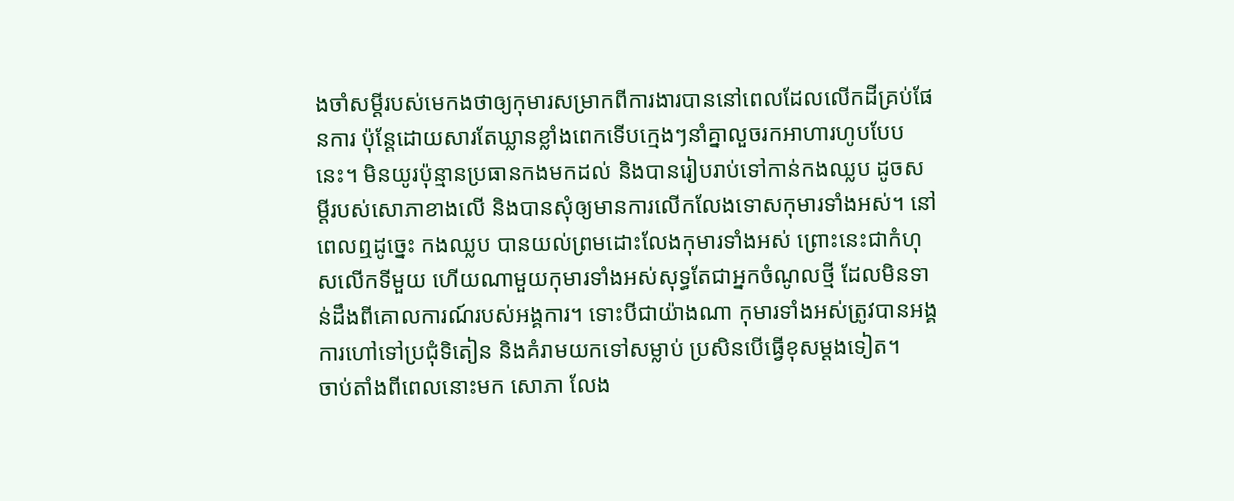ងចាំសម្ដីរបស់មេកងថាឲ្យកុមារសម្រាកពីការងារបាននៅពេលដែលលើកដីគ្រប់ផែនការ ប៉ុន្តែដោយសារតែឃ្លានខ្លាំងពេកទើបក្មេងៗនាំគ្នាលួចរកអាហារហូបបែបនេះ។ មិនយូរប៉ុន្មានប្រធានកងមកដល់ និងបានរៀបរាប់ទៅកាន់កងឈ្លប ដូចសម្ដីរបស់សោភាខាងលើ និងបានសុំឲ្យមានការលើកលែងទោសកុមារទាំងអស់។ នៅពេលឮដូច្នេះ កងឈ្លប បានយល់ព្រមដោះលែងកុមារទាំងអស់ ព្រោះនេះជាកំហុសលើកទីមួយ ហើយណាមួយកុមារទាំងអស់សុទ្ធតែជាអ្នកចំណូលថ្មី ដែលមិនទាន់ដឹងពីគោលការណ៍របស់អង្គការ។ ទោះបីជាយ៉ាងណា កុមារទាំងអស់ត្រូវបានអង្គការហៅទៅប្រជុំទិតៀន និងគំរាមយកទៅសម្លាប់ ប្រសិនបើធ្វើខុសម្ដងទៀត។
ចាប់តាំងពីពេលនោះមក សោភា លែង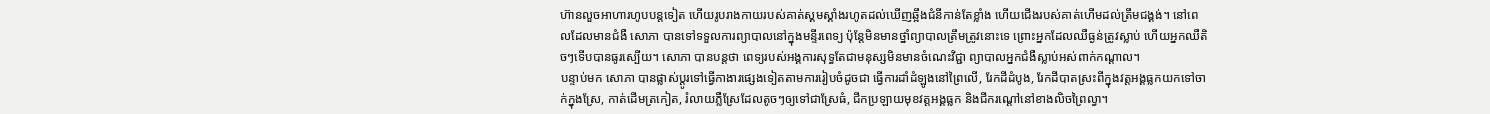ហ៊ានលួចអាហារហូបបន្តទៀត ហើយរូបរាងកាយរបស់គាត់ស្គមស្គាំងរហូតដល់ឃើញឆ្អឹងជំនីកាន់តែខ្លាំង ហើយជើងរបស់គាត់ហើមដល់ត្រឹមជង្គង់។ នៅពេលដែលមានជំងឺ សោភា បានទៅទទួលការព្យាបាលនៅក្នុងមន្ទីរពេទ្យ ប៉ុន្តែមិនមានថ្នាំព្យាបាលត្រឹមត្រូវនោះទេ ព្រោះអ្នកដែលឈឺធ្ងន់ត្រូវស្លាប់ ហើយអ្នកឈឺតិចៗទើបបានធូរស្បើយ។ សោភា បានបន្តថា ពេទ្យរបស់អង្គការសុទ្ធតែជាមនុស្សមិនមានចំណេះវិជ្ជា ព្យាបាលអ្នកជំងឺស្លាប់អស់ពាក់កណ្ដាល។
បន្ទាប់មក សោភា បានផ្លាស់ប្ដូរទៅធ្វើកាងារផ្សេងទៀតតាមការរៀបចំដូចជា ធ្វើការដាំដំឡូងនៅព្រៃលើ, រែកដីដំបូង, រែកដីបាតស្រះពីក្នុងវត្តអង្គធ្លកយកទៅចាក់ក្នុងស្រែ, កាត់ដើមត្រកៀត, រំលាយភ្លឺស្រែដែលតូចៗឲ្យទៅជាស្រែធំ, ជីកប្រឡាយមុខវត្តអង្គធ្លក និងជីករណ្ដៅនៅខាងលិចព្រៃល្វា។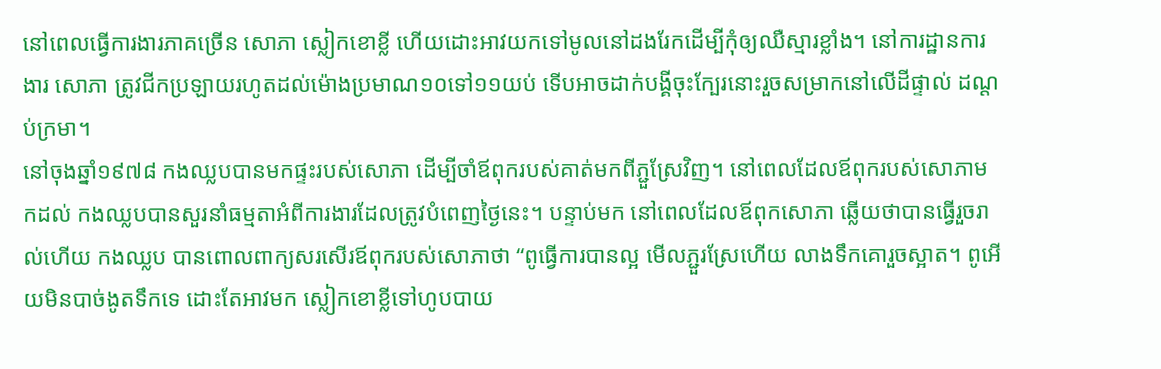នៅពេលធ្វើការងារភាគច្រើន សោភា ស្លៀកខោខ្លី ហើយដោះអាវយកទៅមូលនៅដងរែកដើម្បីកុំឲ្យឈឺស្មារខ្លាំង។ នៅការដ្ឋានការងារ សោភា ត្រូវជីកប្រឡាយរហូតដល់ម៉ោងប្រមាណ១០ទៅ១១យប់ ទើបអាចដាក់បង្គីចុះក្បែរនោះរួចសម្រាកនៅលើដីផ្ទាល់ ដណ្ដប់ក្រមា។
នៅចុងឆ្នាំ១៩៧៨ កងឈ្លបបានមកផ្ទះរបស់សោភា ដើម្បីចាំឪពុករបស់គាត់មកពីភ្ជួស្រែវិញ។ នៅពេលដែលឪពុករបស់សោភាមកដល់ កងឈ្លបបានសួរនាំធម្មតាអំពីការងារដែលត្រូវបំពេញថ្ងៃនេះ។ បន្ទាប់មក នៅពេលដែលឪពុកសោភា ឆ្លើយថាបានធ្វើរួចរាល់ហើយ កងឈ្លប បានពោលពាក្យសរសើរឪពុករបស់សោភាថា “ពូធ្វើការបានល្អ មើលភ្ជួរស្រែហើយ លាងទឹកគោរួចស្អាត។ ពូអើយមិនបាច់ងូតទឹកទេ ដោះតែអាវមក ស្លៀកខោខ្លីទៅហូបបាយ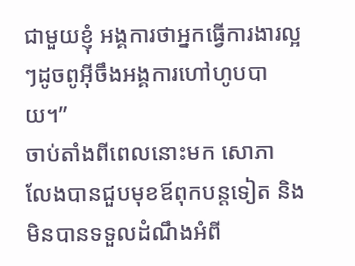ជាមួយខ្ញុំ អង្គការថាអ្នកធ្វើការងារល្អៗដូចពូអ៊ីចឹងអង្គការហៅហូបបាយ។”
ចាប់តាំងពីពេលនោះមក សោភា លែងបានជួបមុខឪពុកបន្តទៀត និងមិនបានទទួលដំណឹងអំពី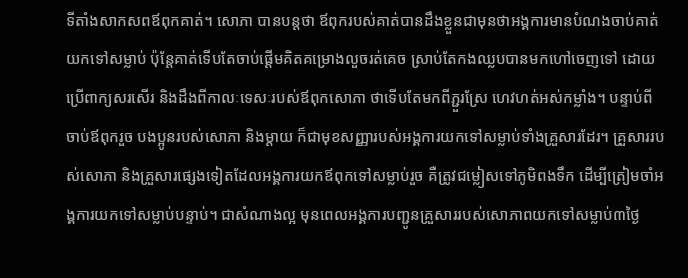ទីតាំងសាកសពឪពុកគាត់។ សោភា បានបន្តថា ឪពុករបស់គាត់បានដឹងខ្លួនជាមុនថាអង្គការមានបំណងចាប់គាត់យកទៅសម្លាប់ ប៉ុន្តែគាត់ទើបតែចាប់ផ្ដើមគិតគម្រោងលួចរត់គេច ស្រាប់តែកងឈ្លបបានមកហៅចេញទៅ ដោយប្រើពាក្យសរសើរ និងដឹងពីកាលៈទេសៈរបស់ឪពុកសោភា ថាទើបតែមកពីភ្ជួរស្រែ ហេវហត់អស់កម្លាំង។ បន្ទាប់ពីចាប់ឪពុករួច បងប្អូនរបស់សោភា និងម្ដាយ ក៏ជាមុខសញ្ញារបស់អង្គការយកទៅសម្លាប់ទាំងគ្រួសារដែរ។ គ្រួសាររបស់សោភា និងគ្រួសារផ្សេងទៀតដែលអង្គការយកឪពុកទៅសម្លាប់រួច គឺត្រូវជម្លៀសទៅភូមិពងទឹក ដើម្បីត្រៀមចាំអង្គការយកទៅសម្លាប់បន្ទាប់។ ជាសំណាងល្អ មុនពេលអង្គការបញ្ជូនគ្រួសាររបស់សោភាពយកទៅសម្លាប់៣ថ្ងៃ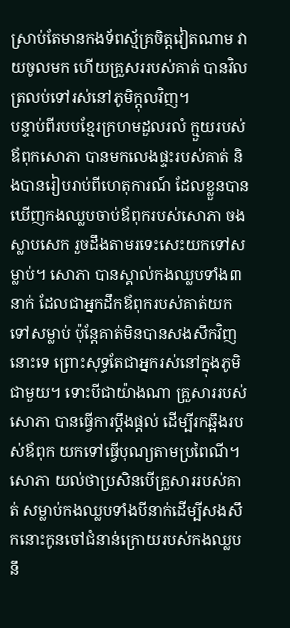ស្រាប់តែមានកងទ័ពស្ម័គ្រចិត្តវៀតណាម វាយចូលមក ហើយគ្រួសររបស់គាត់ បានវិលត្រលប់ទៅរស់នៅភូមិក្ដុលវិញ។
បន្ទាប់ពីរបបខ្មែរក្រហមដួលរលំ ក្មួយរបស់ឪពុកសោភា បានមកលេងផ្ទះរបស់គាត់ និងបានរៀបរាប់ពីហេតុការណ៍ ដែលខ្លួនបានឃើញកងឈ្លបចាប់ឪពុករបស់សោភា ចងស្លាបសេក រួចដឹងតាមរទេះសេះយកទៅសម្លាប់។ សោភា បានស្គាល់កងឈ្លបទាំង៣នាក់ ដែលជាអ្នកដឹកឪពុករបស់គាត់យកទៅសម្លាប់ ប៉ុន្តែគាត់មិនបានសងសឹកវិញនោះទេ ព្រោះសុទ្ធតែជាអ្នករស់នៅក្នុងភូមិជាមួយ។ ទោះបីជាយ៉ាងណា គ្រួសាររបស់សោភា បានធ្វើការប្ដឹងផ្ដល់ ដើម្បីរកឆ្អឹងរបស់ឪពុក យកទៅធ្វើបុណ្យតាមប្រពៃណី។ សោភា យល់ថាប្រសិនបើគ្រួសាររបស់គាត់ សម្លាប់កងឈ្លបទាំងបីនាក់ដើម្បីសងសឹកនោះកូនចៅជំនាន់ក្រោយរបស់កងឈ្លបនឹ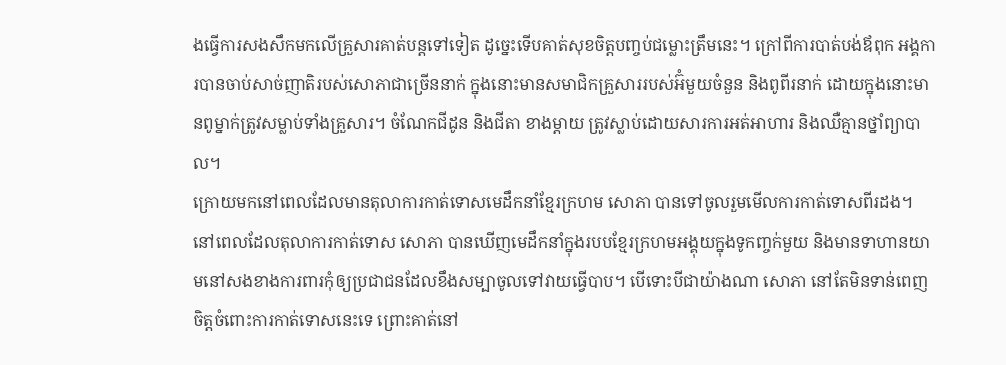ងធ្វើការសងសឹកមកលើគ្រួសារគាត់បន្តទៅទៀត ដូច្នេះទើបគាត់សុខចិត្តបញ្ចប់ជម្លោះត្រឹមនេះ។ ក្រៅពីការបាត់បង់ឪពុក អង្គការបានចាប់សាច់ញាតិរបស់សោភាជាច្រើននាក់ ក្នុងនោះមានសមាជិកគ្រួសាររបស់អ៊ំមួយចំនួន និងពូពីរនាក់ ដោយក្នុងនោះមានពូម្នាក់ត្រូវសម្លាប់ទាំងគ្រួសារ។ ចំណែកជីដូន និងជីតា ខាងម្ដាយ ត្រូវស្លាប់ដោយសារការអត់អាហារ និងឈឺគ្មានថ្នាំព្យាបាល។
ក្រោយមកនៅពេលដែលមានតុលាការកាត់ទោសមេដឹកនាំខ្មែរក្រហម សោភា បានទៅចូលរួមមើលការកាត់ទោសពីរដង។ នៅពេលដែលតុលាការកាត់ទោស សោភា បានឃើញមេដឹកនាំក្នុងរបបខ្មែរក្រហមអង្គុយក្នុងទូកញ្ចក់មួយ និងមានទាហានយាមនៅសងខាងការពារកុំឲ្យប្រជាជនដែលខឹងសម្បាចូលទៅវាយធ្វើបាប។ បើទោះបីជាយ៉ាងណា សោភា នៅតែមិនទាន់ពេញចិត្តចំពោះការកាត់ទោសនេះទេ ព្រោះគាត់នៅ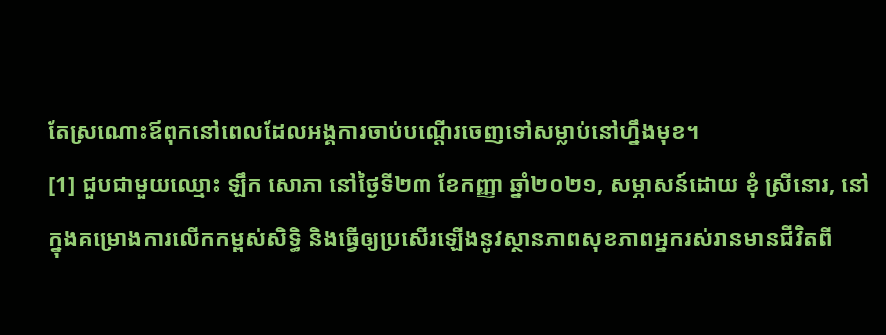តែស្រណោះឪពុកនៅពេលដែលអង្គការចាប់បណ្ដើរចេញទៅសម្លាប់នៅហ្នឹងមុខ។
[1] ជួបជាមួយឈ្មោះ ឡឹក សោភា នៅថ្ងៃទី២៣ ខែកញ្ញា ឆ្នាំ២០២១, សម្ភាសន៍ដោយ ខុំ ស្រីនោរ, នៅក្នុងគម្រោងការលើកកម្ពស់សិទ្ធិ និងធ្វើឲ្យប្រសើរឡើងនូវស្ថានភាពសុខភាពអ្នករស់រានមានជីវិតពី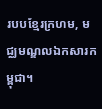របបខ្មែរក្រហម, មជ្ឈមណ្ឌលឯកសារកម្ពុជា។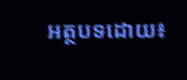អត្ថបទដោយ៖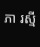ភា រស្មី